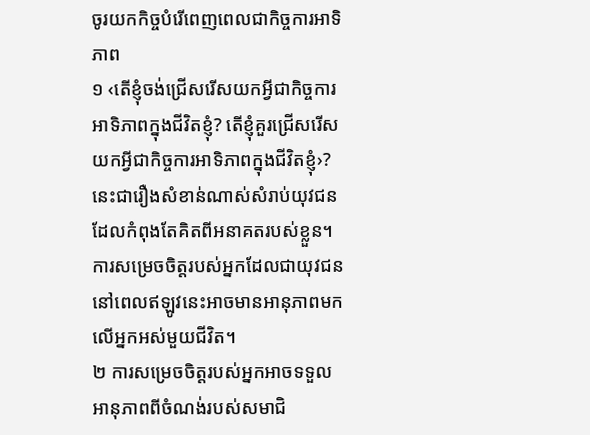ចូរយកកិច្ចបំរើពេញពេលជាកិច្ចការអាទិភាព
១ ‹តើខ្ញុំចង់ជ្រើសរើសយកអ្វីជាកិច្ចការអាទិភាពក្នុងជីវិតខ្ញុំ? តើខ្ញុំគួរជ្រើសរើសយកអ្វីជាកិច្ចការអាទិភាពក្នុងជីវិតខ្ញុំ›? នេះជារឿងសំខាន់ណាស់សំរាប់យុវជនដែលកំពុងតែគិតពីអនាគតរបស់ខ្លួន។ ការសម្រេចចិត្តរបស់អ្នកដែលជាយុវជននៅពេលឥឡូវនេះអាចមានអានុភាពមកលើអ្នកអស់មួយជីវិត។
២ ការសម្រេចចិត្តរបស់អ្នកអាចទទួលអានុភាពពីចំណង់របស់សមាជិ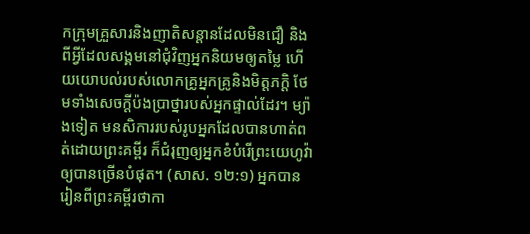កក្រុមគ្រួសារនិងញាតិសន្ដានដែលមិនជឿ និងពីអ្វីដែលសង្គមនៅជុំវិញអ្នកនិយមឲ្យតម្លៃ ហើយយោបល់របស់លោកគ្រូអ្នកគ្រូនិងមិត្តភក្ដិ ថែមទាំងសេចក្ដីប៉ងប្រាថ្នារបស់អ្នកផ្ទាល់ដែរ។ ម្យ៉ាងទៀត មនសិការរបស់រូបអ្នកដែលបានហាត់ពត់ដោយព្រះគម្ពីរ ក៏ជំរុញឲ្យអ្នកខំបំរើព្រះយេហូវ៉ាឲ្យបានច្រើនបំផុត។ (សាស. ១២:១) អ្នកបានរៀនពីព្រះគម្ពីរថាកា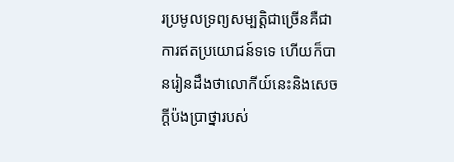រប្រមូលទ្រព្យសម្បត្ដិជាច្រើនគឺជាការឥតប្រយោជន៍ទទេ ហើយក៏បានរៀនដឹងថាលោកីយ៍នេះនិងសេចក្ដីប៉ងប្រាថ្នារបស់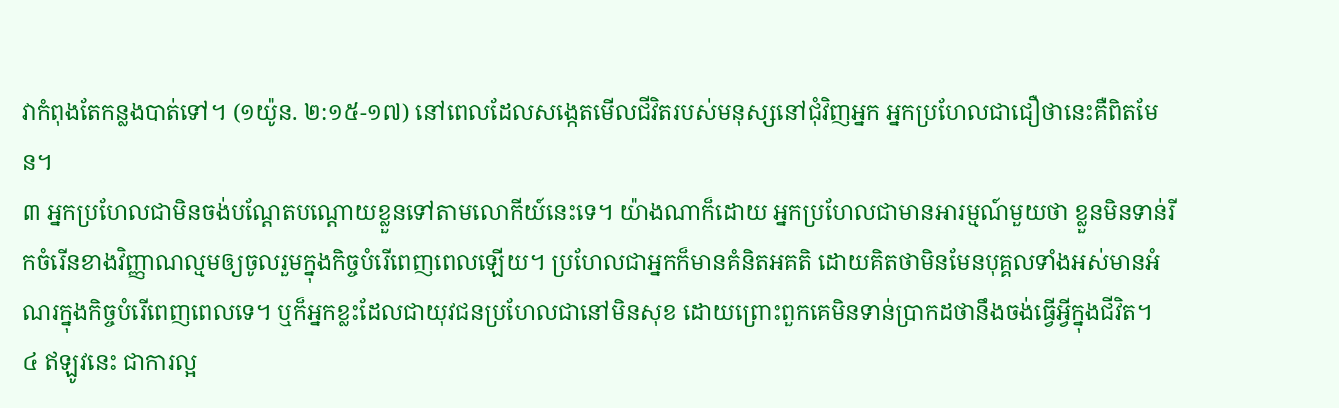វាកំពុងតែកន្លងបាត់ទៅ។ (១យ៉ូន. ២:១៥-១៧) នៅពេលដែលសង្កេតមើលជីវិតរបស់មនុស្សនៅជុំវិញអ្នក អ្នកប្រហែលជាជឿថានេះគឺពិតមែន។
៣ អ្នកប្រហែលជាមិនចង់បណ្ដែតបណ្ដោយខ្លួនទៅតាមលោកីយ៍នេះទេ។ យ៉ាងណាក៏ដោយ អ្នកប្រហែលជាមានអារម្មណ៍មួយថា ខ្លួនមិនទាន់រីកចំរើនខាងវិញ្ញាណល្មមឲ្យចូលរួមក្នុងកិច្ចបំរើពេញពេលឡើយ។ ប្រហែលជាអ្នកក៏មានគំនិតអគតិ ដោយគិតថាមិនមែនបុគ្គលទាំងអស់មានអំណរក្នុងកិច្ចបំរើពេញពេលទេ។ ឬក៏អ្នកខ្លះដែលជាយុវជនប្រហែលជានៅមិនសុខ ដោយព្រោះពួកគេមិនទាន់ប្រាកដថានឹងចង់ធ្វើអ្វីក្នុងជីវិត។
៤ ឥឡូវនេះ ជាការល្អ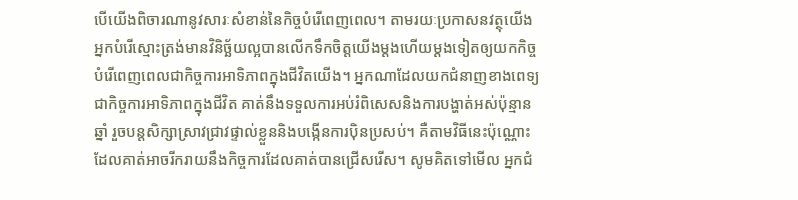បើយើងពិចារណានូវសារៈសំខាន់នៃកិច្ចបំរើពេញពេល។ តាមរយៈប្រកាសនវត្ថុយើង អ្នកបំរើស្មោះត្រង់មានវិនិច្ឆ័យល្អបានលើកទឹកចិត្តយើងម្ដងហើយម្ដងទៀតឲ្យយកកិច្ចបំរើពេញពេលជាកិច្ចការអាទិភាពក្នុងជីវិតយើង។ អ្នកណាដែលយកជំនាញខាងពេទ្យជាកិច្ចការអាទិភាពក្នុងជីវិត គាត់នឹងទទួលការអប់រំពិសេសនិងការបង្ហាត់អស់ប៉ុន្មានឆ្នាំ រួចបន្តសិក្សាស្រាវជ្រាវផ្ទាល់ខ្លួននិងបង្កើនការប៉ិនប្រសប់។ គឺតាមវិធីនេះប៉ុណ្ណោះដែលគាត់អាចរីករាយនឹងកិច្ចការដែលគាត់បានជ្រើសរើស។ សូមគិតទៅមើល អ្នកជំ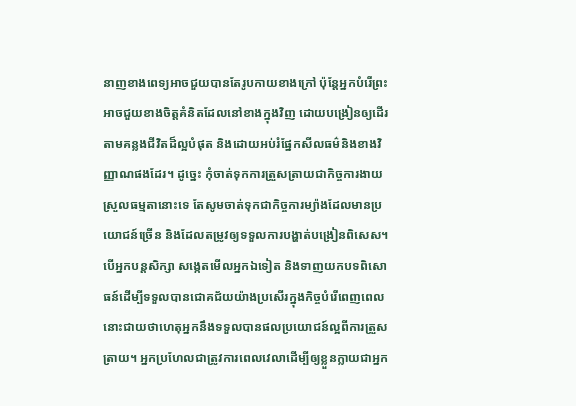នាញខាងពេទ្យអាចជួយបានតែរូបកាយខាងក្រៅ ប៉ុន្តែអ្នកបំរើព្រះអាចជួយខាងចិត្តគំនិតដែលនៅខាងក្នុងវិញ ដោយបង្រៀនឲ្យដើរតាមគន្លងជីវិតដ៏ល្អបំផុត និងដោយអប់រំផ្នែកសីលធម៌និងខាងវិញ្ញាណផងដែរ។ ដូច្នេះ កុំចាត់ទុកការត្រួសត្រាយជាកិច្ចការងាយស្រួលធម្មតានោះទេ តែសូមចាត់ទុកជាកិច្ចការម្យ៉ាងដែលមានប្រយោជន៍ច្រើន និងដែលតម្រូវឲ្យទទួលការបង្ហាត់បង្រៀនពិសេស។ បើអ្នកបន្តសិក្សា សង្កេតមើលអ្នកឯទៀត និងទាញយកបទពិសោធន៍ដើម្បីទទួលបានជោគជ័យយ៉ាងប្រសើរក្នុងកិច្ចបំរើពេញពេល នោះជាយថាហេតុអ្នកនឹងទទួលបានផលប្រយោជន៍ល្អពីការត្រួសត្រាយ។ អ្នកប្រហែលជាត្រូវការពេលវេលាដើម្បីឲ្យខ្លួនក្លាយជាអ្នក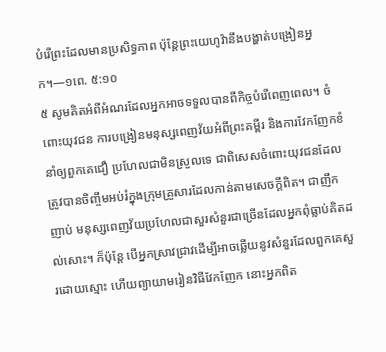បំរើព្រះដែលមានប្រសិទ្ធភាព ប៉ុន្តែព្រះយេហូវ៉ានឹងបង្ហាត់បង្រៀនអ្នក។—១ពេ. ៥:១០
៥ សូមគិតអំពីអំណរដែលអ្នកអាចទទួលបានពីកិច្ចបំរើពេញពេល។ ចំពោះយុវជន ការបង្រៀនមនុស្សពេញវ័យអំពីព្រះគម្ពីរ និងការវែកញែកខំនាំឲ្យពួកគេជឿ ប្រហែលជាមិនស្រួលទេ ជាពិសេសចំពោះយុវជនដែលត្រូវបានចិញ្ចឹមអប់រំក្នុងក្រុមគ្រួសារដែលកាន់តាមសេចក្ដីពិត។ ជាញឹកញាប់ មនុស្សពេញវ័យប្រហែលជាសួរសំនួរជាច្រើនដែលអ្នកពុំធ្លាប់គិតដល់សោះ។ ក៏ប៉ុន្តែ បើអ្នកស្រាវជ្រាវដើម្បីអាចឆ្លើយនូវសំនួរដែលពួកគេសួរដោយស្មោះ ហើយព្យាយាមរៀនវិធីវែកញែក នោះអ្នកពិត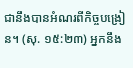ជានឹងបានអំណរពីកិច្ចបង្រៀន។ (សុ. ១៥:២៣) អ្នកនឹង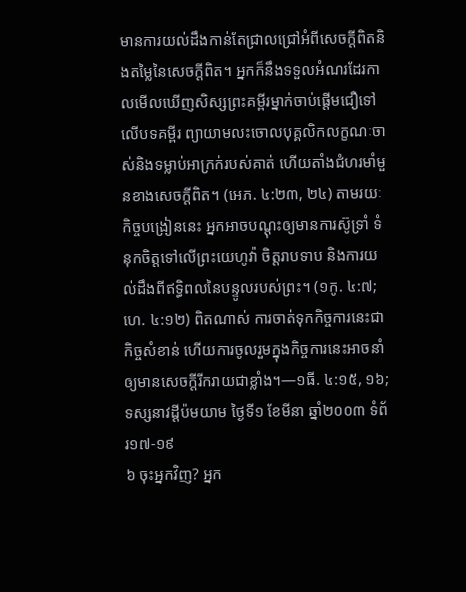មានការយល់ដឹងកាន់តែជ្រាលជ្រៅអំពីសេចក្ដីពិតនិងតម្លៃនៃសេចក្ដីពិត។ អ្នកក៏នឹងទទួលអំណរដែរកាលមើលឃើញសិស្សព្រះគម្ពីរម្នាក់ចាប់ផ្ដើមជឿទៅលើបទគម្ពីរ ព្យាយាមលះចោលបុគ្គលិកលក្ខណៈចាស់និងទម្លាប់អាក្រក់របស់គាត់ ហើយតាំងជំហរមាំមួនខាងសេចក្ដីពិត។ (អេភ. ៤:២៣, ២៤) តាមរយៈកិច្ចបង្រៀននេះ អ្នកអាចបណ្ដុះឲ្យមានការស៊ូទ្រាំ ទំនុកចិត្តទៅលើព្រះយេហូវ៉ា ចិត្តរាបទាប និងការយល់ដឹងពីឥទ្ធិពលនៃបន្ទូលរបស់ព្រះ។ (១កូ. ៤:៧; ហេ. ៤:១២) ពិតណាស់ ការចាត់ទុកកិច្ចការនេះជាកិច្ចសំខាន់ ហើយការចូលរួមក្នុងកិច្ចការនេះអាចនាំឲ្យមានសេចក្ដីរីករាយជាខ្លាំង។—១ធី. ៤:១៥, ១៦; ទស្សនាវដ្ដីប៉មយាម ថ្ងៃទី១ ខែមីនា ឆ្នាំ២០០៣ ទំព័រ១៧-១៩
៦ ចុះអ្នកវិញ? អ្នក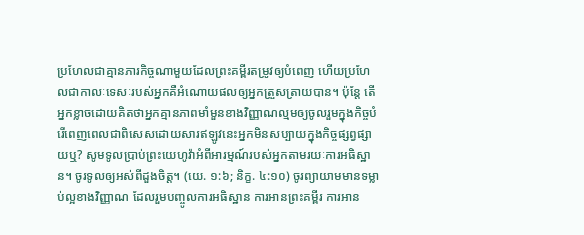ប្រហែលជាគ្មានភារកិច្ចណាមួយដែលព្រះគម្ពីរតម្រូវឲ្យបំពេញ ហើយប្រហែលជាកាលៈទេសៈរបស់អ្នកគឺអំណោយផលឲ្យអ្នកត្រួសត្រាយបាន។ ប៉ុន្តែ តើអ្នកខ្លាចដោយគិតថាអ្នកគ្មានភាពមាំមួនខាងវិញ្ញាណល្មមឲ្យចូលរួមក្នុងកិច្ចបំរើពេញពេលជាពិសេសដោយសារឥឡូវនេះអ្នកមិនសប្បាយក្នុងកិច្ចផ្សព្វផ្សាយឬ? សូមទូលប្រាប់ព្រះយេហូវ៉ាអំពីអារម្មណ៍របស់អ្នកតាមរយៈការអធិស្ឋាន។ ចូរទូលឲ្យអស់ពីដួងចិត្ត។ (យេ. ១:៦; និក្ខ. ៤:១០) ចូរព្យាយាមមានទម្លាប់ល្អខាងវិញ្ញាណ ដែលរួមបញ្ចូលការអធិស្ឋាន ការអានព្រះគម្ពីរ ការអាន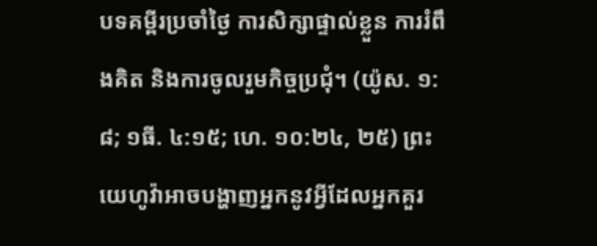បទគម្ពីរប្រចាំថ្ងៃ ការសិក្សាផ្ទាល់ខ្លួន ការរំពឹងគិត និងការចូលរួមកិច្ចប្រជុំ។ (យ៉ូស. ១:៨; ១ធី. ៤:១៥; ហេ. ១០:២៤, ២៥) ព្រះយេហូវ៉ាអាចបង្ហាញអ្នកនូវអ្វីដែលអ្នកគួរ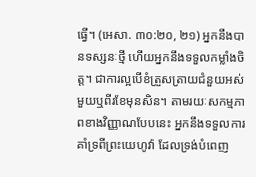ធ្វើ។ (អេសា. ៣០:២០, ២១) អ្នកនឹងបានទស្សនៈថ្មី ហើយអ្នកនឹងទទួលកម្លាំងចិត្ត។ ជាការល្អបើខំត្រួសត្រាយជំនួយអស់មួយឬពីរខែមុនសិន។ តាមរយៈសកម្មភាពខាងវិញ្ញាណបែបនេះ អ្នកនឹងទទួលការគាំទ្រពីព្រះយេហូវ៉ា ដែលទ្រង់បំពេញ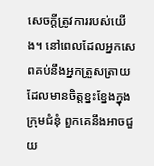សេចក្ដីត្រូវការរបស់យើង។ នៅពេលដែលអ្នកសេពគប់នឹងអ្នកត្រួសត្រាយដែលមានចិត្តខ្នះខ្នែងក្នុងក្រុមជំនុំ ពួកគេនឹងអាចជួយ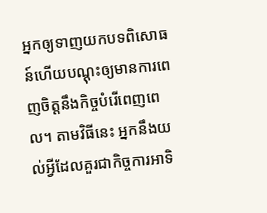អ្នកឲ្យទាញយកបទពិសោធន៍ហើយបណ្ដុះឲ្យមានការពេញចិត្តនឹងកិច្ចបំរើពេញពេល។ តាមវិធីនេះ អ្នកនឹងយល់អ្វីដែលគួរជាកិច្ចការអាទិ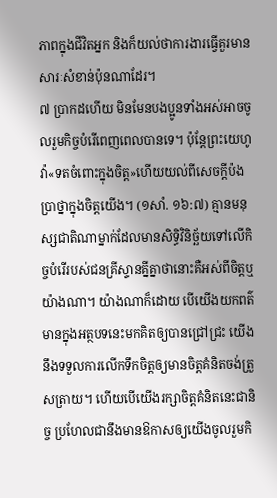ភាពក្នុងជីវិតអ្នក និងក៏យល់ថាការងារធ្វើគួរមានសារៈសំខាន់ប៉ុនណាដែរ។
៧ ប្រាកដហើយ មិនមែនបងប្អូនទាំងអស់អាចចូលរួមកិច្ចបំរើពេញពេលបានទេ។ ប៉ុន្តែព្រះយេហូវ៉ា«ទតចំពោះក្នុងចិត្ត»ហើយយល់ពីសេចក្ដីប៉ងប្រាថ្នាក្នុងចិត្តយើង។ (១សាំ. ១៦:៧) គ្មានមនុស្សជាតិណាម្នាក់ដែលមានសិទ្ធិវិនិច្ឆ័យទៅលើកិច្ចបំរើរបស់ជនគ្រីស្ទានគ្នីគ្នាថានោះគឺអស់ពីចិត្តឬយ៉ាងណា។ យ៉ាងណាក៏ដោយ បើយើងយកពត៌មានក្នុងអត្ថបទនេះមកគិតឲ្យបានជ្រៅជ្រះ យើងនឹងទទួលការលើកទឹកចិត្តឲ្យមានចិត្តគំនិតចង់ត្រួសត្រាយ។ ហើយបើយើងរក្សាចិត្តគំនិតនេះជានិច្ច ប្រហែលជានឹងមានឱកាសឲ្យយើងចូលរួមកិ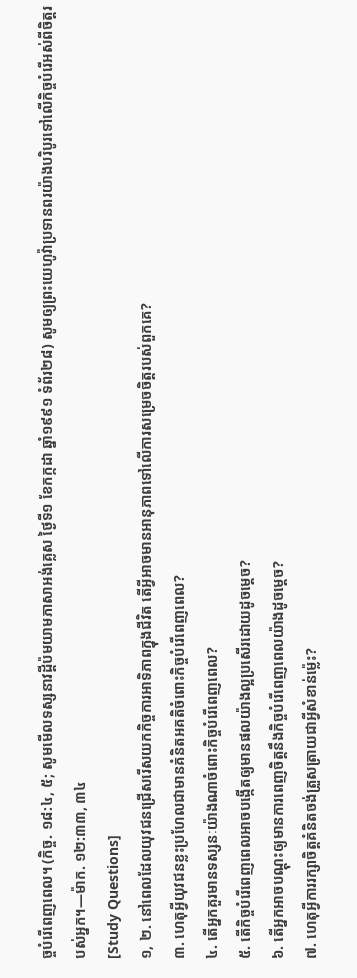ច្ចបំរើពេញពេល។ (កិច្ច. ១៨:៤, ៥; សូមមើលទស្សនាវដ្ដីប៉មយាមភាសាអង់គ្លេស ថ្ងៃទី១ ខែកក្កដា ឆ្នាំ១៩៩១ ទំព័រ២៨) សូមឲ្យព្រះយេហូវ៉ាប្រទានពរយ៉ាងបរិបូរទៅលើកិច្ចបំរើអស់ពីចិត្តរបស់អ្នក។—ម៉ាក. ១២:៣៣, ៣៤
[Study Questions]
១, ២. នៅពេលដែលយុវជនជ្រើសរើសយកកិច្ចការអាទិភាពក្នុងជីវិត តើអ្វីអាចមានអានុភាពទៅលើការសម្រេចចិត្តរបស់ពួកគេ?
៣. ហេតុអ្វីយុវជនខ្លះប្រហែលជាមានគំនិតអគតិចំពោះកិច្ចបំរើពេញពេល?
៤. តើអ្នកគួរមានទស្សនៈយ៉ាងណាចំពោះកិច្ចបំរើពេញពេល?
៥. តើកិច្ចបំរើពេញពេលអាចបង្កើតឲ្យមានផលយ៉ាងល្អប្រសើរដោយដូចម្ដេច?
៦. តើអ្នកអាចបណ្ដុះឲ្យមានការពេញចិត្តនឹងកិច្ចបំរើពេញពេលយ៉ាងដូចម្ដេច?
៧. ហេតុអ្វីការរក្សាចិត្តគំនិតចង់ត្រួសត្រាយជាអ្វីសំខាន់ម្ល៉េះ?